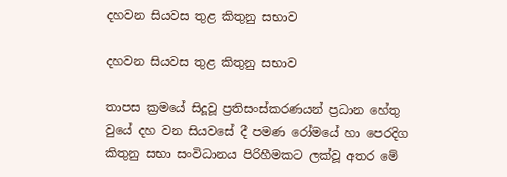දහවන සියවස තුළ කිතුනු සභාව

දහවන සියවස තුළ කිතුනු සභාව

තාපස ක්‍රමයේ සිදූවූ ප්‍රතිසංස්කරණයන් ප්‍රධාන හේතු වුයේ දහ වන සියවසේ දී පමණ රෝමයේ හා පෙරදිග කිතුනු සභා සංවිධානය පිරිහීමකට ලක්වූ අතර මේ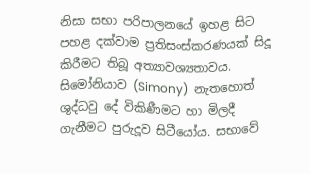නිසා සභා පරිපාලනයේ ඉහළ සිට පහළ දක්වාම ප්‍රතිසංස්කරණයක් සිදූ කිරීමට තිබූ අත්‍යාවශ්‍යතාවය. සිමෝනියාව (Simony)  නැතහොත් ශුද්ධවු දේ විකිණීමට හා මිලදී ගැනීමට පුරුදූව සිටීයෝය. සභාවේ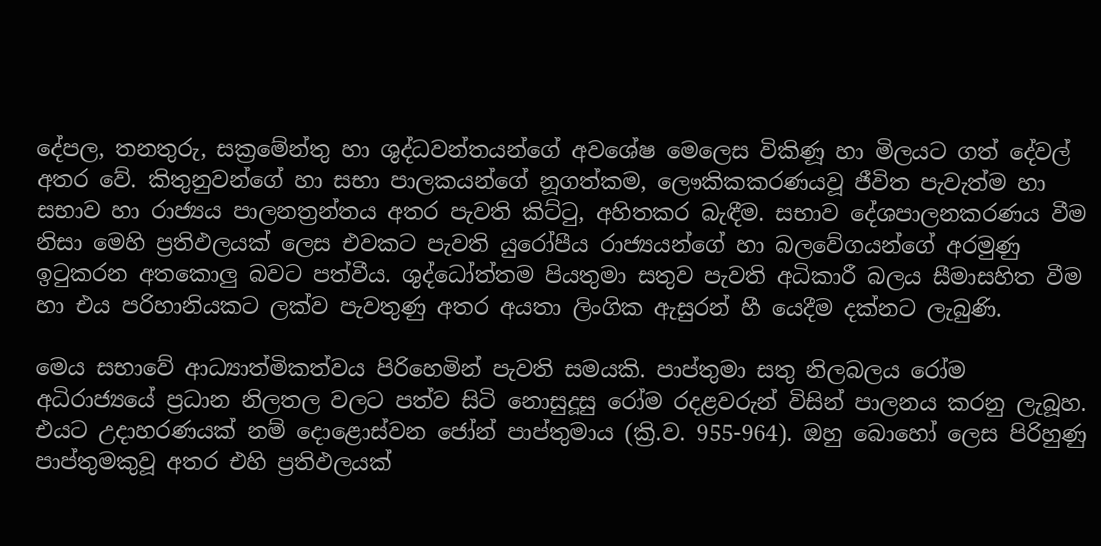දේපල, තනතුරු, සක්‍රමේන්තු හා ශුද්ධවන්තයන්ගේ අවශේෂ මෙලෙස විකිණූ හා මිලයට ගත් දේවල් අතර වේ. කිතුනුවන්ගේ හා සභා පාලකයන්ගේ නූගත්කම, ලෞකිකකරණයවූ ජීවිත පැවැත්ම හා සභාව හා රාජ්‍යය පාලනත්‍රන්තය අතර පැවති කිට්ටු, අහිතකර බැඳීම. සභාව දේශපාලනකරණය වීම නිසා මෙහි ප්‍රතිඵලයක් ලෙස එවකට පැවති යුරෝපීය රාජ්‍යයන්ගේ හා බලවේගයන්ගේ අරමුණු ඉටුකරන අතකොලු බවට පත්වීය. ශුද්ධෝත්තම පියතුමා සතුව පැවති අධිකාරී බලය සීමාසහිත වීම හා එය පරිහානියකට ලක්ව පැවතුණු අතර අයතා ලිංගික ඇසුරන් හී යෙදීම දක්නට ලැබුණි.

මෙය සභාවේ ආධ්‍යාත්මිකත්වය පිරිහෙමින් පැවති සමයකි. පාප්තුමා සතු නිලබලය රෝම අධිරාජ්‍යයේ ප්‍රධාන නිලතල වලට පත්ව සිටි නොසුදූසු රෝම රදළවරුන් විසින් පාලනය කරනු ලැබූහ. එයට උදාහරණයක් නම් දොළොස්වන ජෝන් පාප්තුමාය (ක්‍රි.ව. 955-964). ඔහු බොහෝ ලෙස පිරිහුණු පාප්තුමකුවූ අතර එහි ප්‍රතිඵලයක්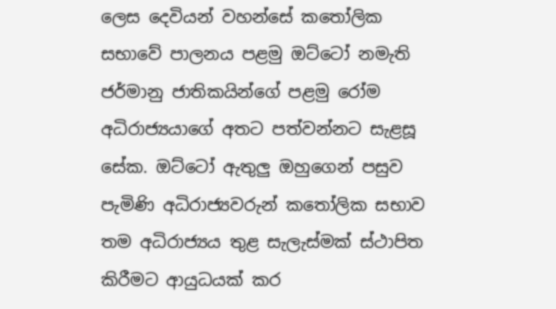ලෙස දෙවියන් වහන්සේ කතෝලික සභාවේ පාලනය පළමු ඔට්ටෝ නමැති ජර්මානු ජාතිකයින්ගේ පළමු රෝම අධිරාජ්‍යයාගේ අතට පත්වන්නට සැළසූ සේක. ඔට්ටෝ ඇතුලු ඔහුගෙන් පසුව පැමිණි අධිරාජ්‍යවරුන් කතෝලික සභාව තම අධිරාජ්‍යය තුළ සැලැස්මක් ස්ථාපිත කිරීමට ආයුධයක් කර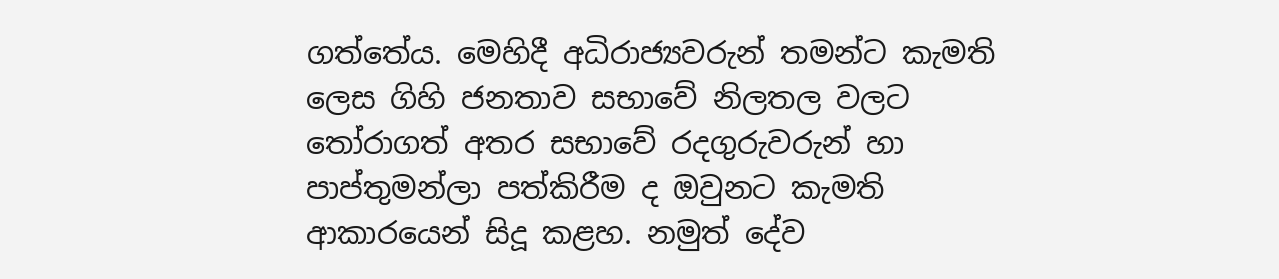ගත්තේය. මෙහිදී අධිරාජ්‍යවරුන් තමන්ට කැමති ලෙස ගිහි ජනතාව සභාවේ නිලතල වලට තෝරාගත් අතර සභාවේ රදගුරුවරුන් හා පාප්තුමන්ලා පත්කිරීම ද ඔවුනට කැමති ආකාරයෙන් සිදූ කළහ. නමුත් දේව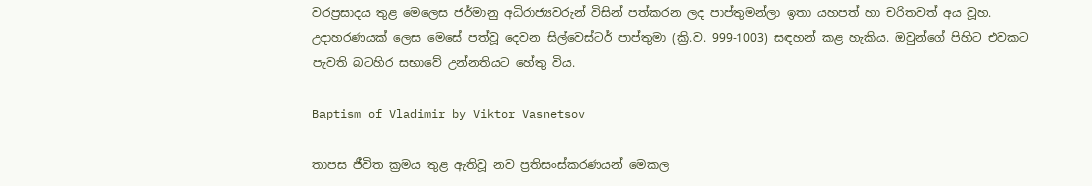වරප්‍රසාදය තුළ මෙලෙස ජර්මානු අධිරාජ්‍යවරුන් විසින් පත්කරන ලද පාප්තුමන්ලා ඉතා යහපත් හා චරිතවත් අය වූහ. උදාහරණයක් ලෙස මෙසේ පත්වූ දෙවන සිල්වෙස්ටර් පාප්තුමා (ක්‍රි.ව. 999-1003) සඳහන් කළ හැකිය. ඔවුන්ගේ පිහිට එවකට පැවති බටහිර සභාවේ උන්නතියට හේතු විය.

Baptism of Vladimir by Viktor Vasnetsov

තාපස ජීවිත ක්‍රමය තුළ ඇතිවූ නව ප්‍රතිසංස්කරණයන් මෙකල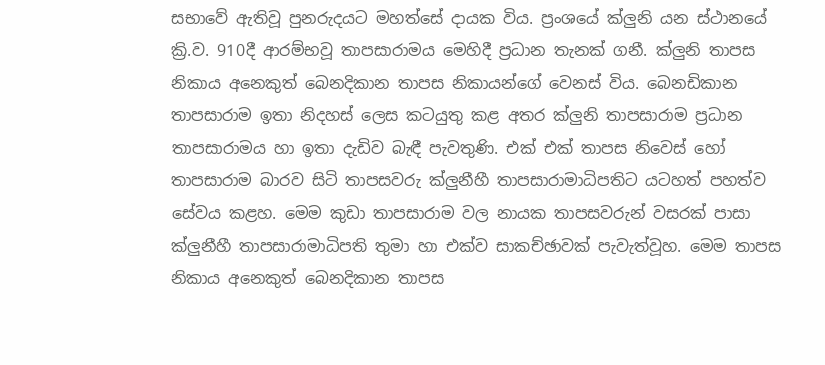සභාවේ ඇතිවූ පුනරුදයට මහත්සේ දායක විය. ප්‍රංශයේ ක්ලුනි යන ස්ථානයේ ක්‍රි.ව. 910දී ආරම්භවූ තාපසාරාමය මෙහිදී ප්‍රධාන තැනක් ගනී. ක්ලුනි තාපස නිකාය අනෙකුත් බෙනදිකාන තාපස නිකායන්ගේ වෙනස් විය. බෙනඩිකාන තාපසාරාම ඉතා නිදහස් ලෙස කටයුතු කළ අතර ක්ලුනි තාපසාරාම ප්‍රධාන තාපසාරාමය හා ඉතා දැඩිව බැඳී පැවතුණි. එක් එක් තාපස නිවෙස් හෝ තාපසාරාම බාරව සිටි තාපසවරු ක්ලුනීහී තාපසාරාමාධිපතිට යටහත් පහත්ව සේවය කළහ. මෙම කුඩා තාපසාරාම වල නායක තාපසවරුන් වසරක් පාසා ක්ලුනීහී තාපසාරාමාධිපති තුමා හා එක්ව සාකච්ඡාවක් පැවැත්වූහ. මෙම තාපස නිකාය අනෙකුත් බෙනදිකාන තාපස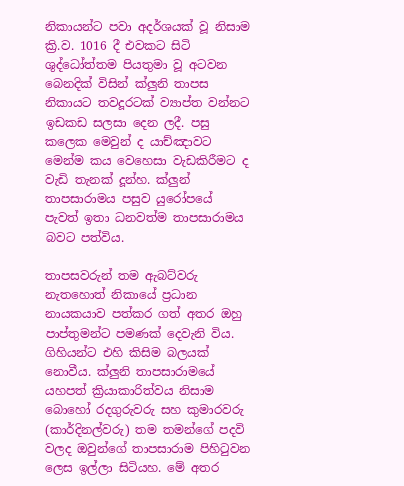නිකායන්ට පවා අදර්ශයක් වූ නිසාම ක්‍රි.ව. 1016 දී එවකට සිටි ශුද්ධෝත්තම පියතුමා වූ අටවන බෙනදික් විසින් ක්ලුනි තාපස නිකායට තවදූරටක් ව්‍යාප්ත වන්නට ඉඩකඩ සලසා දෙන ලදී. පසු කලෙක මෙවුන් ද යාච්ඤාවට මෙන්ම කය වෙහෙසා වැඩකිරීමට ද වැඩි තැනක් දූන්හ. ක්ලුන් තාපසාරාමය පසුව යුරෝපයේ පැවත් ඉතා ධනවත්ම තාපසාරාමය බවට පත්විය.

තාපසවරුන් තම ඇබට්වරු නැතහොත් නිකායේ ප්‍රධාන නායකයාව පත්කර ගත් අතර ඔහු පාප්තුමන්ට පමණක් දෙවැනි විය. ගිහියන්ට එහි කිසිම බලයක් නොවීය. ක්ලුනි තාපසාරාමයේ යහපත් ක්‍රියාකාරිත්වය නිසාම බොහෝ රදගුරුවරු සහ කුමාරවරු (කාර්දිනල්වරු) තම තමන්ගේ පදවි වලද ඔවුන්ගේ තාපසාරාම පිහිටුවන ලෙස ඉල්ලා සිටියහ. මේ අතර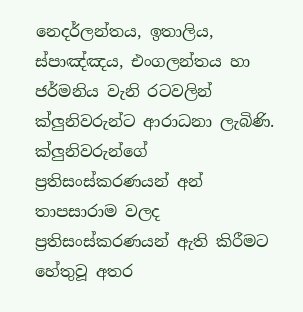නෙදර්ලන්තය, ඉතාලිය, ස්පාඤ්ඤය, එංගලන්තය හා ජර්මනිය වැනි රටවලින් ක්ලුනිවරුන්ට ආරාධනා ලැබිණි. ක්ලුනිවරුන්ගේ ප්‍රතිසංස්කරණයන් අන් තාපසාරාම වලද ප්‍රතිසංස්කරණයන් ඇති කිරීමට හේතුවූ අතර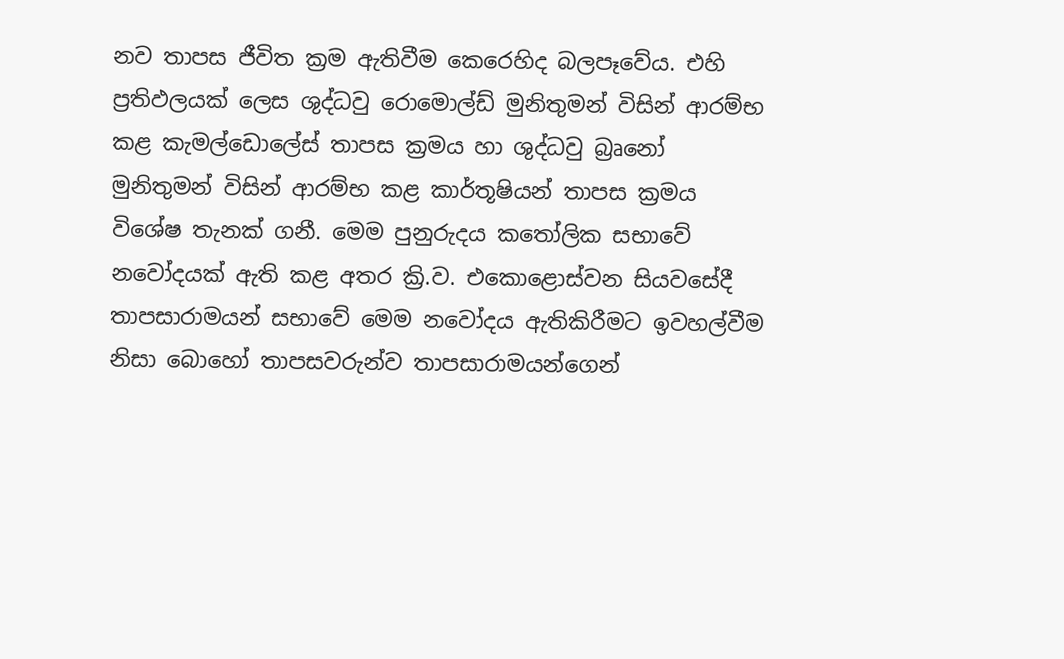නව තාපස ජීවිත ක්‍රම ඇතිවීම කෙරෙහිද බලපෑවේය. එහි ප්‍රතිඵලයක් ලෙස ශුද්ධවු රොමොල්ඩ් මුනිතුමන් විසින් ආරම්භ කළ කැමල්ඩොලේස් තාපස ක්‍රමය හා ශුද්ධවු බ්‍රෘනෝ මුනිතුමන් විසින් ආරම්භ කළ කාර්තූෂියන් තාපස ක්‍රමය විශේෂ තැනක් ගනී. මෙම පුනුරුදය කතෝලික සභාවේ නවෝදයක් ඇති කළ අතර ක්‍රි.ව. එකොළොස්වන සියවසේදී තාපසාරාමයන් සභාවේ මෙම නවෝදය ඇතිකිරීමට ඉවහල්වීම නිසා බොහෝ තාපසවරුන්ව තාපසාරාමයන්ගෙන්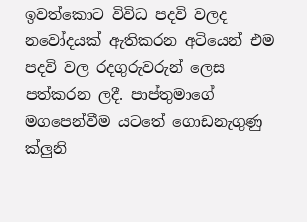ඉවත්කොට විවිධ පදවි වලද නවෝදයක් ඇතිකරන අටියෙන් එම පදවි වල රදගුරුවරුන් ලෙස පත්කරන ලදී. පාප්තුමාගේ මගපෙන්වීම යටතේ ගොඩනැගුණු ක්ලුනි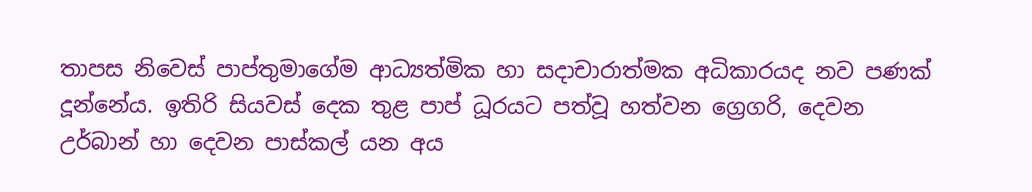තාපස නිවෙස් පාප්තුමාගේම ආධ්‍යත්මික හා සදාචාරාත්මක අධිකාරයද නව පණක් දූන්නේය. ඉතිරි සියවස් දෙක තුළ පාප් ධූරයට පත්වූ හත්වන ග්‍රෙගරි, දෙවන උර්බාන් හා දෙවන පාස්කල් යන අය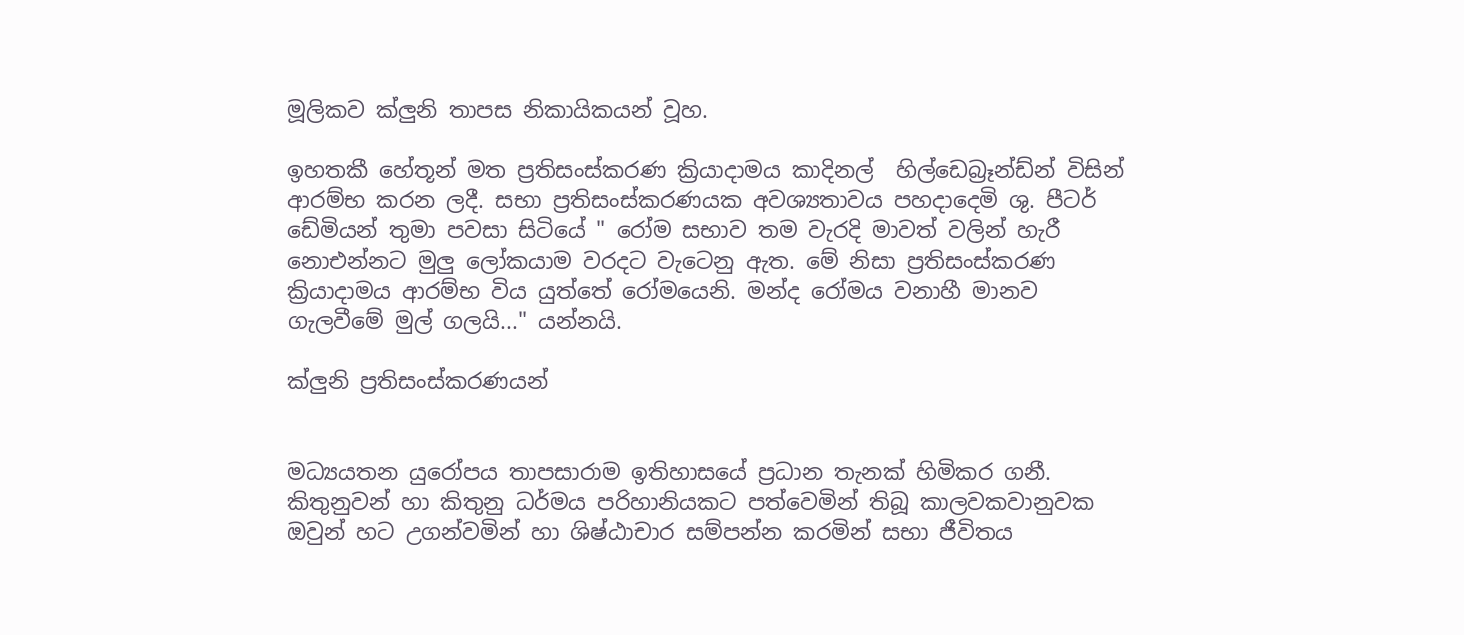මූලිකව ක්ලුනි තාපස නිකායිකයන් වූහ.

ඉහතකී හේතූන් මත ප්‍රතිසංස්කරණ ක්‍රියාදාමය කාදිනල්  හිල්ඩෙබ්‍රෑන්ඩ්න් විසින් ආරම්භ කරන ලදී. සභා ප්‍රතිසංස්කරණයක අවශ්‍යතාවය පහදාදෙමි ශු. පීටර් ඩේමියන් තුමා පවසා සිටියේ " රෝම සභාව තම වැරදි මාවත් වලින් හැරී නොඑන්නට මුලු ලෝකයාම වරදට වැටෙනු ඇත. මේ නිසා ප්‍රතිසංස්කරණ ක්‍රියාදාමය ආරම්භ විය යුත්තේ රෝමයෙනි. මන්ද රෝමය වනාහී මානව ගැලවීමේ මුල් ගලයි..." යන්නයි.

ක්ලුනි ප්‍රතිසංස්කරණයන්


මධ්‍යයතන යුරෝපය තාපසාරාම ඉතිහාසයේ ප්‍රධාන තැනක් හිමිකර ගනී. කිතුනුවන් හා කිතුනු ධර්මය පරිහානියකට පත්වෙමින් තිබූ කාලවකවානුවක ඔවුන් හට උගන්වමින් හා ශිෂ්ඨාචාර සම්පන්න කරමින් සභා ජීවිතය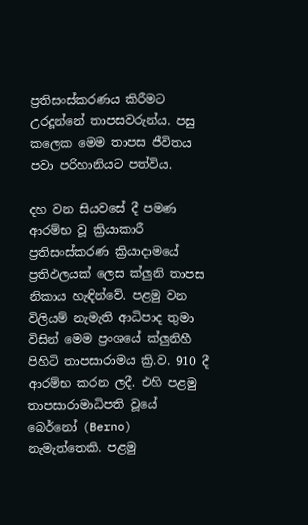ප්‍රතිසංස්කරණය කිරීමට උරදූන්නේ තාපසවරුන්ය. පසු කලෙක මෙම තාපස ජීවිතය පවා පරිහානියට පත්විය.

දහ වන සියවසේ දී පමණ ආරම්භ වූ ක්‍රියාකාරී ප්‍රතිසංස්කරණ ක්‍රියාදාමයේ ප්‍රතිඵලයක් ලෙස ක්ලුනි තාපස නිකාය හැඳින්වේ. පළමු වන විලියම් නැමැති ආධිපාද තුමා විසින් මෙම ප්‍රංශයේ ක්ලුනිහී පිහිටි තාපසාරාමය ක්‍රි.ව. 910 දී ආරම්භ කරන ලදී. එහි පළමු තාපසාරාමාධිපති වූයේ බෙර්නෝ (Berno) නැමැත්තෙකි. පළමු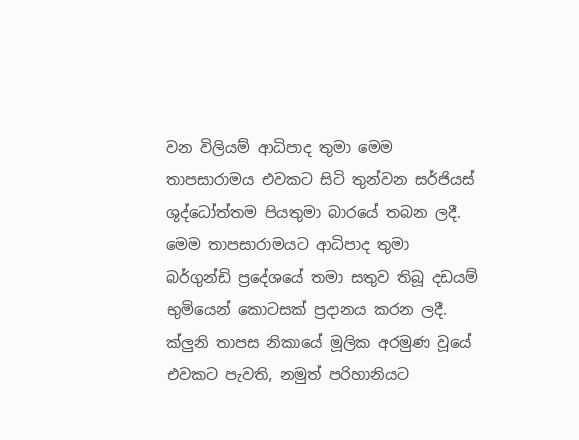වන විලියම් ආධිපාද තුමා මෙම තාපසාරාමය එවකට සිටි තුන්වන සර්ජියස් ශුද්ධෝත්තම පියතුමා බාරයේ තබන ලදී. මෙම තාපසාරාමයට ආධිපාද තුමා බර්ගුන්ඩි ප්‍රදේශයේ තමා සතුව තිබූ දඩයම් භුමියෙන් කොටසක් ප්‍රදානය කරන ලදී. ක්ලුනි තාපස නිකායේ මූලික අරමුණ වූයේ එවකට පැවති, නමුත් පරිහානියට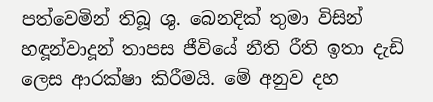පත්වෙමින් තිබූ ශු. බෙනදික් තුමා විසින් හඳූන්වාදූන් තාපස ජීවියේ නීති රීති ඉතා දැඩි ලෙස ආරක්ෂා කිරීමයි. මේ අනුව දහ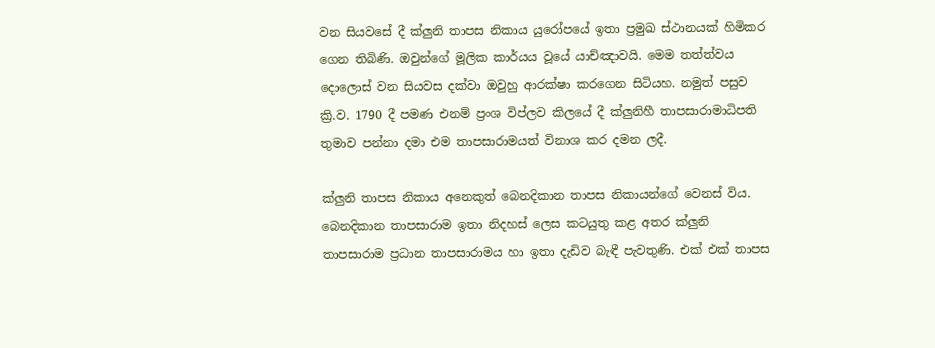වන සියවසේ දී ක්ලුනි තාපස නිකාය යුරෝපයේ ඉතා ප්‍රමුඛ ස්ථානයක් හිමිකර ගෙන තිබිණි. ඔවුන්ගේ මූලික කාර්යය වූයේ යාච්ඤාවයි. මෙම තත්ත්වය දොලොස් වන සියවස දක්වා ඔවුහු ආරක්ෂා කරගෙන සිටියහ. නමුත් පසුව ක්‍රි.ව. 1790 දී පමණ එනම් ප්‍රංශ විප්ලව කිලයේ දී ක්ලුනිහී තාපසාරාමාධිපති තුමාව පන්නා දමා එම තාපසාරාමයත් විනාශ කර දමන ලදී.

ක්ලුනි තාපස නිකාය අනෙකුත් බෙනදිකාන තාපස නිකායන්ගේ වෙනස් විය. බෙනදිකාන තාපසාරාම ඉතා නිදහස් ලෙස කටයුතු කළ අතර ක්ලුනි තාපසාරාම ප්‍රධාන තාපසාරාමය හා ඉතා දැඩිව බැඳී පැවතුණි. එක් එක් තාපස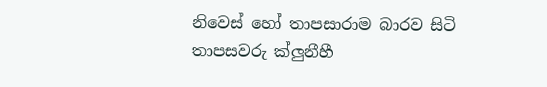නිවෙස් හෝ තාපසාරාම බාරව සිටි තාපසවරු ක්ලුනීහී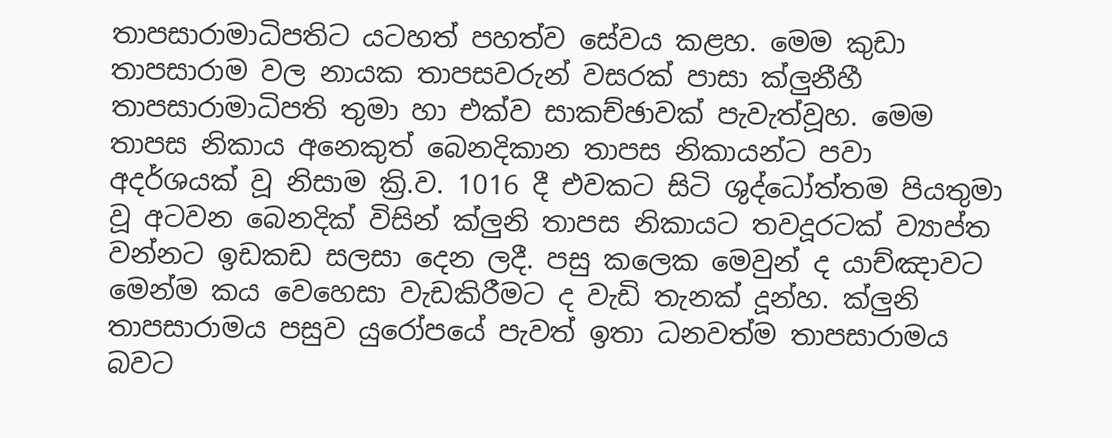තාපසාරාමාධිපතිට යටහත් පහත්ව සේවය කළහ. මෙම කුඩා තාපසාරාම වල නායක තාපසවරුන් වසරක් පාසා ක්ලුනීහී තාපසාරාමාධිපති තුමා හා එක්ව සාකච්ඡාවක් පැවැත්වූහ. මෙම තාපස නිකාය අනෙකුත් බෙනදිකාන තාපස නිකායන්ට පවා අදර්ශයක් වූ නිසාම ක්‍රි.ව. 1016 දී එවකට සිටි ශුද්ධෝත්තම පියතුමා වූ අටවන බෙනදික් විසින් ක්ලුනි තාපස නිකායට තවදූරටක් ව්‍යාප්ත වන්නට ඉඩකඩ සලසා දෙන ලදී. පසු කලෙක මෙවුන් ද යාච්ඤාවට මෙන්ම කය වෙහෙසා වැඩකිරීමට ද වැඩි තැනක් දූන්හ. ක්ලුනි තාපසාරාමය පසුව යුරෝපයේ පැවත් ඉතා ධනවත්ම තාපසාරාමය බවට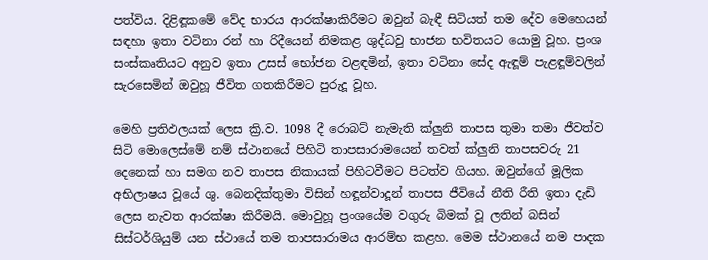පත්විය. දිළිඳූකමේ වේද භාරය ආරක්ෂාකිරීමට ඔවුන් බැඳී සිටියත් තම දේව මෙහෙයන් සඳහා ඉතා වටිනා රන් හා රිදීයෙන් නිමකළ ශුද්ධවු භාජන භවිතයට යොමු වූහ. ප්‍රංශ සංස්කෘතියට අනුව ඉතා උසස් භෝජන වළඳමින්, ඉතා වටිනා සේද ඇඳූම් පැළඳූම්වලින් සැරසෙමින් ඔවුහූ ජීවිත ගතකිරීමට පුරුදූ වූහ.

මෙහි ප්‍රතිඵලයක් ලෙස ක්‍රි.ව. 1098 දී රොබට් නැමැති ක්ලුනි තාපස තුමා තමා ජීවත්ව සිටි මොලෙස්මේ නම් ස්ථානයේ පිහිටි තාපසාරාමයෙන් තවත් ක්ලුනි තාපසවරු 21 දෙනෙක් හා සමග නව තාපස නිකායක් පිහිටවීමට පිටත්ව ගියහ. ඔවුන්ගේ මූලික අභිලාෂය වූයේ ශු. බෙනදික්තුමා විසින් හඳූන්වාදූන් තාපස ජීවියේ නීති රීති ඉතා දැඩි ලෙස නැවත ආරක්ෂා කිරීමයි. මොවුහූ ප්‍රංශයේම වගුරු බිමක් වූ ලතින් බසින් සිස්ටර්ශියුම් යන ස්ථායේ තම තාපසාරාමය ආරම්භ කළහ. මෙම ස්ථානයේ නම පාදක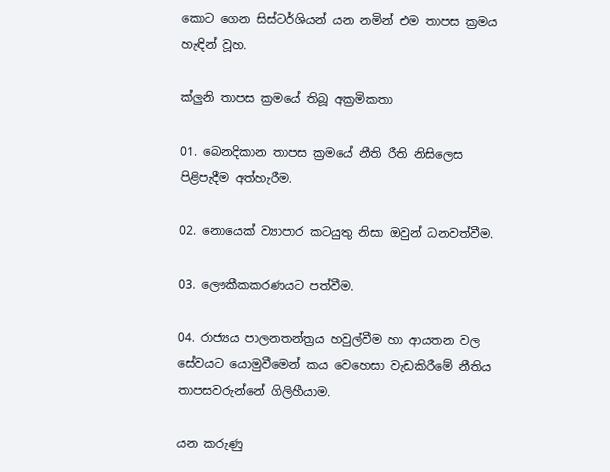කොට ගෙන සිස්ටර්ශියන් යන නමින් එම තාපස ක්‍රමය හැඳින් වූහ.

ක්ලුනි තාපස ක්‍රමයේ තිබූ අක්‍රමිකතා

01. බෙනදිකාන තාපස ක්‍රමයේ නීති රීති නිසිලෙස පිළිපැදීම අත්හැරීම.

02. නොයෙක් ව්‍යාපාර කටයුතු නිසා ඔවුන් ධනවත්වීම.

03. ලෞකීකකරණයට පත්වීම.

04. රාජ්‍යය පාලනතන්ත්‍රය හවුල්වීම හා ආයතන වල සේවයට යොමුවීමෙන් කය වෙහෙසා වැඩකිරීමේ නීතිය තාපසවරුන්නේ ගිලිහීයාම.

යන කරුණු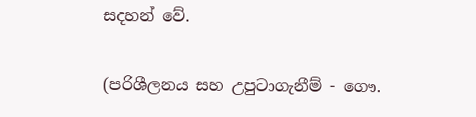සදහන් වේ.

(පරිශීලනය සහ උපුටාගැනීම් - ගෞ.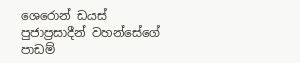ශෙරොන් ඩයස් පුජාප්‍රසාදීන් වහන්සේගේ පාඩම්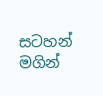සටහන් මගින්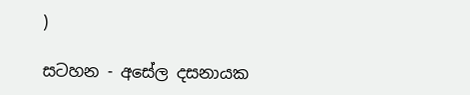)

සටහන - අසේල දසනායක